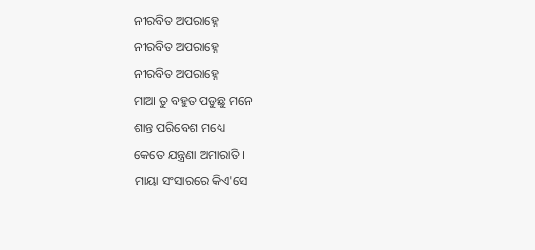ନୀରବିତ ଅପରାହ୍ନେ
ନୀରବିତ ଅପରାହ୍ନେ
ନୀରବିତ ଅପରାହ୍ନେ
ମାଆ ତୁ ବହୁତ ପଡୁଛୁ ମନେ
ଶାନ୍ତ ପରିବେଶ ମଧ୍ୟେ
କେତେ ଯନ୍ତ୍ରଣା ଅମାରାତି ।
ମାୟା ସଂସାରରେ କିଏ'ସେ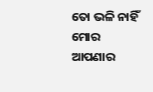ତୋ ଭଳି ନାହିଁ ମୋର ଆପଣାର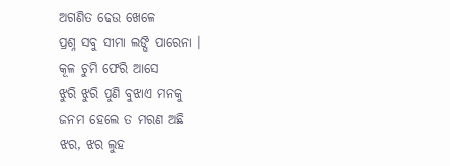ଅଗଣିତ ଢେଉ ଖେଳେ
ପ୍ରଶ୍ନ ସବୁ ସୀମା ଲଙ୍ଘି ପାରେନା ।
କୂଳ ଚୁମି ଫେରି ଆସେ
ଝୁରି ଝୁରି ପୁଣି ବୁଝାଏ ମନକୁ
ଜନମ ହେଲେ ତ ମରଣ ଅଛି
ଝର, ଝର ଲୁହ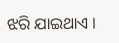ଝରି ଯାଇଥାଏ ।